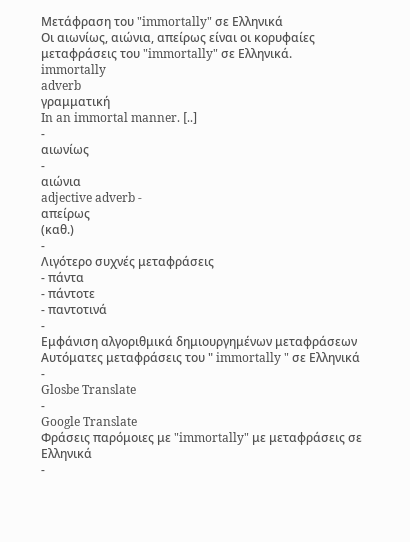Μετάφραση του "immortally" σε Ελληνικά
Οι αιωνίως, αιώνια, απείρως είναι οι κορυφαίες μεταφράσεις του "immortally" σε Ελληνικά.
immortally
adverb
γραμματική
In an immortal manner. [..]
-
αιωνίως
-
αιώνια
adjective adverb -
απείρως
(καθ.)
-
Λιγότερο συχνές μεταφράσεις
- πάντα
- πάντοτε
- παντοτινά
-
Εμφάνιση αλγοριθμικά δημιουργημένων μεταφράσεων
Αυτόματες μεταφράσεις του " immortally " σε Ελληνικά
-
Glosbe Translate
-
Google Translate
Φράσεις παρόμοιες με "immortally" με μεταφράσεις σε Ελληνικά
-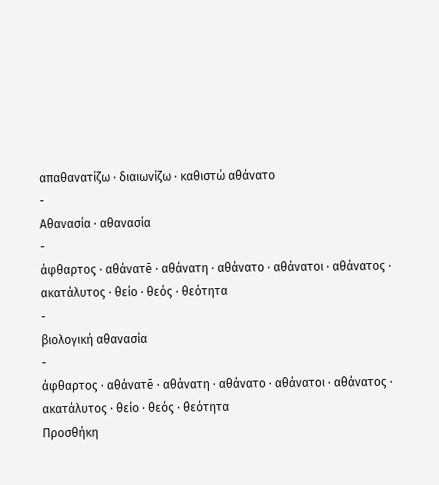απαθανατίζω · διαιωνίζω · καθιστώ αθάνατο
-
Αθανασία · αθανασία
-
άφθαρτος · αθάνατē · αθάνατη · αθάνατο · αθάνατοι · αθάνατος · ακατάλυτος · θείο · θεός · θεότητα
-
βιολογική αθανασία
-
άφθαρτος · αθάνατē · αθάνατη · αθάνατο · αθάνατοι · αθάνατος · ακατάλυτος · θείο · θεός · θεότητα
Προσθήκη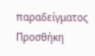παραδείγματος
Προσθήκη